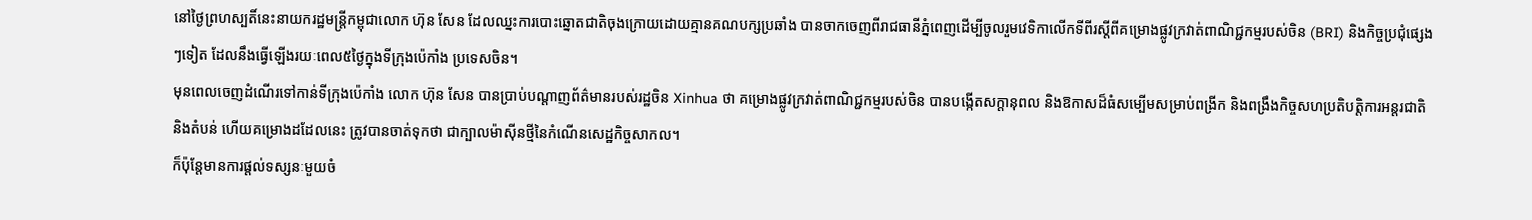នៅថ្ងៃព្រហស្បតិ៍នេះនាយករដ្ឋមន្ត្រីកម្ពុជាលោក ហ៊ុន សែន ដែលឈ្នះការបោះឆ្នោតជាតិចុងក្រោយដោយគ្មានគណបក្សប្រឆាំង បានចាកចេញពីរាជធានីភ្នំពេញដើម្បីចូលរួមវេទិកាលើកទីពីរស្តីពីគម្រោងផ្លូវក្រវាត់ពាណិជ្ជកម្មរបស់ចិន (BRI) និងកិច្ចប្រជុំផ្សេងៗទៀត ដែលនឹងធ្វើឡើងរយៈពេល៥ថ្ងៃក្នុងទីក្រុងប៉េកាំង ប្រទេសចិន។
មុនពេលចេញដំណើរទៅកាន់ទីក្រុងប៉េកាំង លោក ហ៊ុន សែន បានប្រាប់បណ្តាញព័ត៌មានរបស់រដ្ឋចិន Xinhua ថា គម្រោងផ្លូវក្រវាត់ពាណិជ្ជកម្មរបស់ចិន បានបង្កើតសក្តានុពល និងឱកាសដ៏ធំសម្បើមសម្រាប់ពង្រីក និងពង្រឹងកិច្ចសហប្រតិបត្តិការអន្តរជាតិ និងតំបន់ ហើយគម្រោងដដែលនេះ ត្រូវបានចាត់ទុកថា ជាក្បាលម៉ាស៊ីនថ្មីនៃកំណើនសេដ្ឋកិច្ចសាកល។
ក៏ប៉ុន្តែមានការផ្តល់ទស្សនៈមួយចំ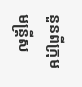នួនពីក្រុមមន្ត្រីស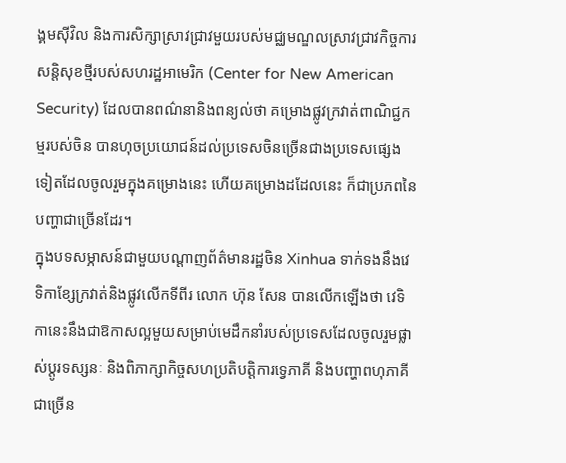ង្គមស៊ីវិល និងការសិក្សាស្រាវជ្រាវមួយរបស់មជ្ឈមណ្ឌលស្រាវជ្រាវកិច្ចការសន្តិសុខថ្មីរបស់សហរដ្ឋអាមេរិក (Center for New American Security) ដែលបានពណ៌នានិងពន្យល់ថា គម្រោងផ្លូវក្រវាត់ពាណិជ្ជកម្មរបស់ចិន បានហុចប្រយោជន៍ដល់ប្រទេសចិនច្រើនជាងប្រទេសផ្សេងទៀតដែលចូលរួមក្នុងគម្រោងនេះ ហើយគម្រោងដដែលនេះ ក៏ជាប្រភពនៃបញ្ហាជាច្រើនដែរ។
ក្នុងបទសម្ភាសន៍ជាមួយបណ្តាញព័ត៌មានរដ្ឋចិន Xinhua ទាក់ទងនឹងវេទិកាខ្សែក្រវាត់និងផ្លូវលើកទីពីរ លោក ហ៊ុន សែន បានលើកឡើងថា វេទិកានេះនឹងជាឱកាសល្អមួយសម្រាប់មេដឹកនាំរបស់ប្រទេសដែលចូលរួមផ្លាស់ប្តូរទស្សនៈ និងពិភាក្សាកិច្ចសហប្រតិបត្តិការទ្វេភាគី និងបញ្ហាពហុភាគីជាច្រើន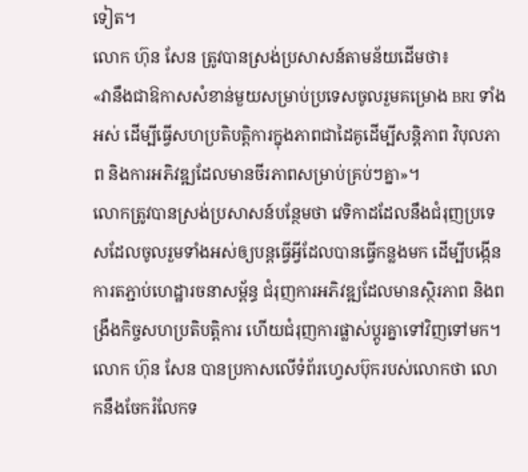ទៀត។
លោក ហ៊ុន សែន ត្រូវបានស្រង់ប្រសាសន៍តាមន័យដើមថា៖
«វានឹងជាឱកាសសំខាន់មួយសម្រាប់ប្រទេសចូលរួមគម្រោង BRI ទាំងអស់ ដើម្បីធ្វើសហប្រតិបត្តិការក្នុងភាពជាដៃគូដើម្បីសន្តិភាព វិបុលភាព និងការអភិវឌ្ឍដែលមានចីរភាពសម្រាប់គ្រប់ៗគ្នា»។
លោកត្រូវបានស្រង់ប្រសាសន៍បន្ថែមថា វេទិកាដដែលនឹងជំរុញប្រទេសដែលចូលរួមទាំងអស់ឲ្យបន្តធ្វើអ្វីដែលបានធ្វើកន្លងមក ដើម្បីបង្កើនការតភ្ជាប់ហេដ្ឋារចនាសម្ព័ន្ធ ជំរុញការអភិវឌ្ឍដែលមានស្ថិរភាព និងពង្រឹងកិច្ចសហប្រតិបតិ្តការ ហើយជំរុញការផ្លាស់ប្តូរគ្នាទៅវិញទៅមក។
លោក ហ៊ុន សែន បានប្រកាសលើទំព័រហ្វេសប៊ុករបស់លោកថា លោកនឹងចែករំលែកទ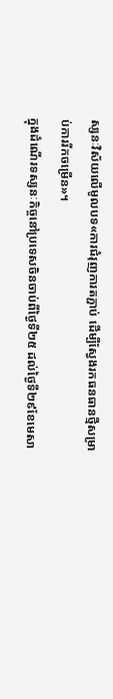ស្សនៈវិស័យលើមូលបទ«ការជំរុញការតភ្ជាប់ ដើម្បីស្វែងរកធនធានថ្មីសម្រាប់ការរីកចម្រើន»។
ក្នុងដំណើរទស្សនៈកិច្ចនៅប្រទេសចិនចាប់ពីថ្ងៃទី២៥ ដល់ថ្ងៃទី២៩ខែមេសា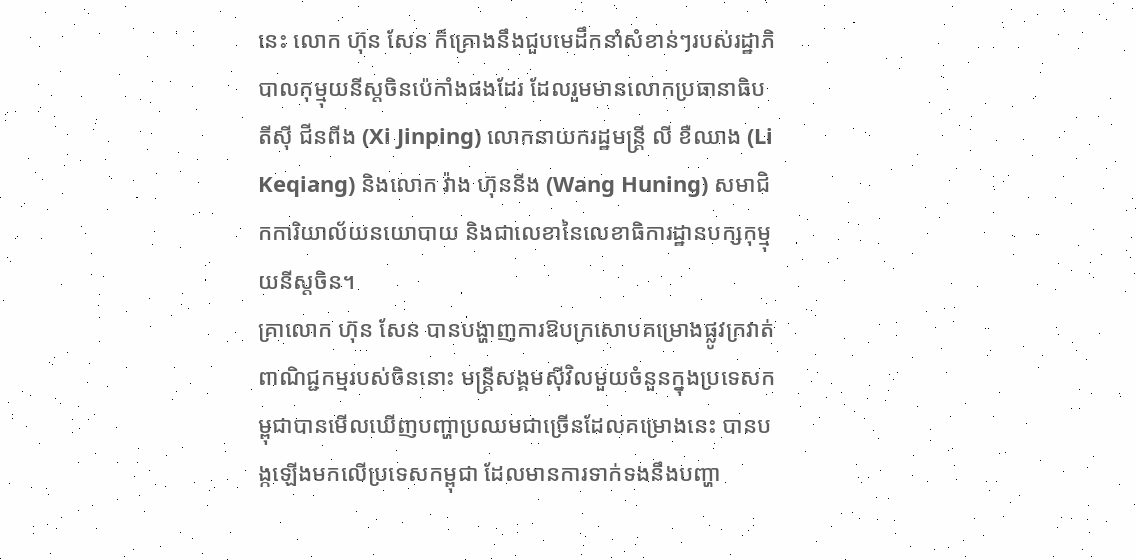នេះ លោក ហ៊ុន សែន ក៏គ្រោងនឹងជួបមេដឹកនាំសំខាន់ៗរបស់រដ្ឋាភិបាលកុម្មុយនីស្តចិនប៉េកាំងផងដែរ ដែលរួមមានលោកប្រធានាធិបតីស៊ី ជីនពីង (Xi Jinping) លោកនាយករដ្ឋមន្ត្រី លី ខឺឈាង (Li Keqiang) និងលោក វ៉ាង ហ៊ុននីង (Wang Huning) សមាជិកការិយាល័យនយោបាយ និងជាលេខានៃលេខាធិការដ្ឋានបក្សកុម្មុយនីស្តចិន។
គ្រាលោក ហ៊ុន សែន បានបង្ហាញការឱបក្រសោបគម្រោងផ្លូវក្រវាត់ពាណិជ្ជកម្មរបស់ចិននោះ មន្ត្រីសង្គមស៊ីវិលមួយចំនួនក្នុងប្រទេសកម្ពុជាបានមើលឃើញបញ្ហាប្រឈមជាច្រើនដែលគម្រោងនេះ បានបង្កឡើងមកលើប្រទេសកម្ពុជា ដែលមានការទាក់ទងនឹងបញ្ហា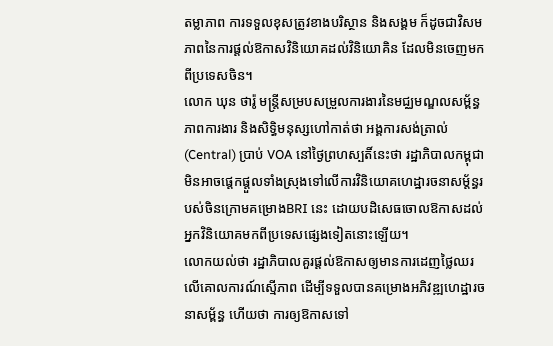តម្លាភាព ការទទួលខុសត្រូវខាងបរិស្ថាន និងសង្គម ក៏ដូចជាវិសមភាពនៃការផ្តល់ឱកាសវិនិយោគដល់វិនិយោគិន ដែលមិនចេញមកពីប្រទេសចិន។
លោក ឃុន ថារ៉ូ មន្ត្រីសម្របសម្រួលការងារនៃមជ្ឈមណ្ឌលសម្ព័ន្ធភាពការងារ និងសិទ្ធិមនុស្សហៅកាត់ថា អង្គការសង់ត្រាល់ (Central) ប្រាប់ VOA នៅថ្ងៃព្រហស្បតិ៍នេះថា រដ្ឋាភិបាលកម្ពុជាមិនអាចផ្តេកផ្តួលទាំងស្រុងទៅលើការវិនិយោគហេដ្ឋារចនាសម្ត័ន្ធរបស់ចិនក្រោមគម្រោងBRI នេះ ដោយបដិសេធចោលឱកាសដល់អ្នកវិនិយោគមកពីប្រទេសផ្សេងទៀតនោះឡើយ។
លោកយល់ថា រដ្ឋាភិបាលគួរផ្តល់ឱកាសឲ្យមានការដេញថ្លៃឈរលើគោលការណ៍ស្មើភាព ដើម្បីទទួលបានគម្រោងអភិវឌ្ឍហេដ្ឋារចនាសម្ព័ន្ធ ហើយថា ការឲ្យឱកាសទៅ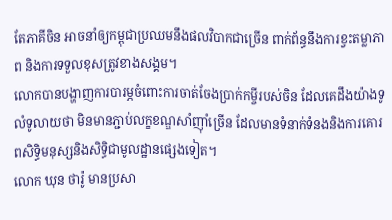តែភាគីចិន អាចនាំឲ្យកម្ពុជាប្រឈមនឹងផលវិបាកជាច្រើន ពាក់ព័ន្ធនឹងការខ្វះតម្លាភាព និងការទទួលខុសត្រូវខាងសង្គម។
លោកបានបង្ហាញការបារម្ភចំពោះការចាត់ចែងប្រាក់កម្ចីរបស់ចិន ដែលគេដឹងយ៉ាងទូលំទូលាយថា មិនមានភ្ជាប់លក្ខខណ្ឌសាំញ៉ាំច្រើន ដែលមានទំនាក់ទំនងនិងការគោរពសិទ្ធិមនុស្សនិងសិទ្ធិជាមូលដ្ឋានផ្សេងទៀត។
លោក ឃុន ថារ៉ូ មានប្រសា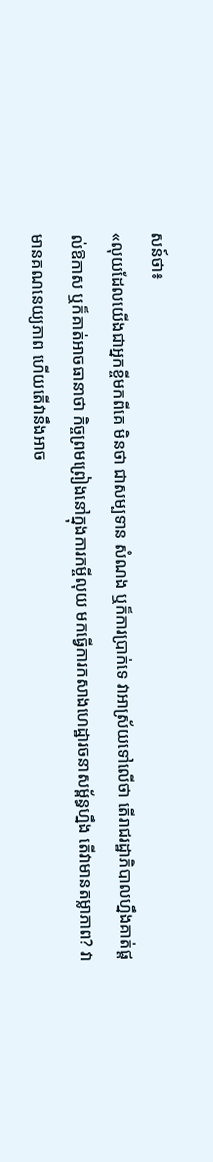សន៍ថា៖
«លុយដែលយើងជាអ្នកខ្ចីមកពីគេ មិនថា ជាសម្បទាន សំណង ឬក៏ការប្រាក់ទេ វាអាស្រ័យទៅលើថា តើរាជរដ្ឋាភិបាលហ្នឹងគាត់ផ្តល់ឱកាស ឬក៏គាត់អាចធានាថា កិច្ចព្រមព្រៀងនៅក្នុងការកម្ចីលុយ មកធ្វើការកសាងហេដ្ឋារចនាសម្ព័ន្ធហ្នឹង តើវាមានតម្លាភាព? វាមានគណនេយ្យភាព ហើយតើវានឹងអាច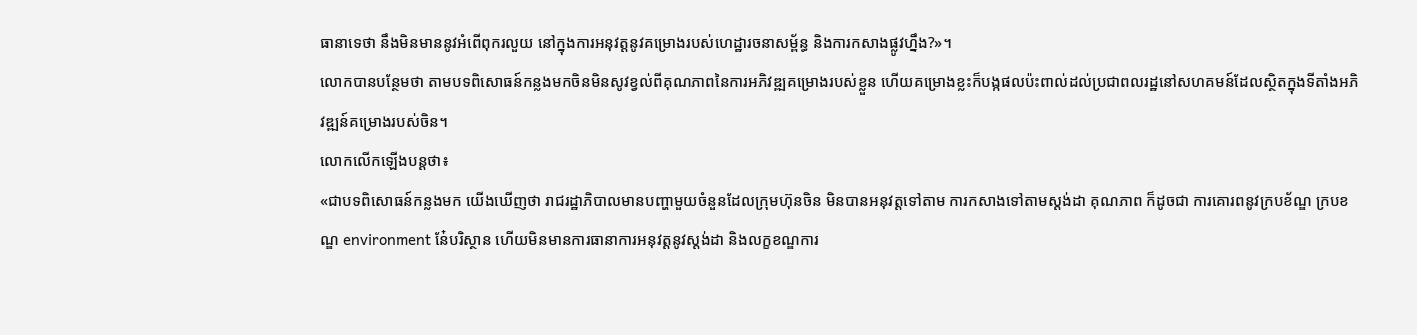ធានាទេថា នឹងមិនមាននូវអំពើពុករលួយ នៅក្នុងការអនុវត្តនូវគម្រោងរបស់ហេដ្ឋារចនាសម្ព័ន្ធ និងការកសាងផ្លូវហ្នឹង?»។
លោកបានបន្ថែមថា តាមបទពិសោធន៍កន្លងមកចិនមិនសូវខ្វល់ពីគុណភាពនៃការអភិវឌ្ឍគម្រោងរបស់ខ្លួន ហើយគម្រោងខ្លះក៏បង្កផលប៉ះពាល់ដល់ប្រជាពលរដ្ឋនៅសហគមន៍ដែលស្ថិតក្នុងទីតាំងអភិវឌ្ឍន៍គម្រោងរបស់ចិន។
លោកលើកឡើងបន្តថា៖
«ជាបទពិសោធន៍កន្លងមក យើងឃើញថា រាជរដ្ឋាភិបាលមានបញ្ហាមួយចំនួនដែលក្រុមហ៊ុនចិន មិនបានអនុវត្តទៅតាម ការកសាងទៅតាមស្តង់ដា គុណភាព ក៏ដូចជា ការគោរពនូវក្របខ័ណ្ឌ ក្របខណ្ឌ environment នែ៎បរិស្ថាន ហើយមិនមានការធានាការអនុវត្តនូវស្តង់ដា និងលក្ខខណ្ឌការ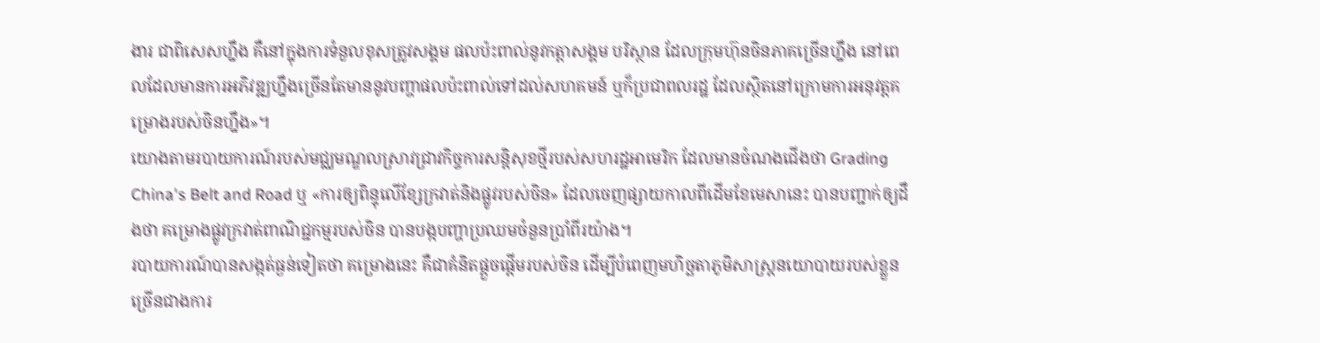ងារ ជាពិសេសហ្នឹង គឺនៅក្នុងការទំនួលខុសត្រូវសង្គម ផលប៉ះពាល់នូវកត្តាសង្គម បរិស្ថាន ដែលក្រុមហ៊ុនចិនភាគច្រើនហ្នឹង នៅពេលដែលមានការអភិវឌ្ឍហ្នឹងច្រើនតែមាននូវបញ្ហាផលប៉ះពាល់ទៅដល់សហគមន៍ ឬក៏ប្រជាពលរដ្ឋ ដែលស្ថិតនៅក្រោមការអនុវត្តគម្រោងរបស់ចិនហ្នឹង»។
យោងតាមរបាយការណ៍របស់មជ្ឈមណ្ឌលស្រាវជ្រាវកិច្ចការសន្តិសុខថ្មីរបស់សហរដ្ឋអាមេរិក ដែលមានចំណងជើងថា Grading China's Belt and Road ឬ «ការឲ្យពិន្ទុលើខ្សែក្រវាត់និងផ្លូវរបស់ចិន» ដែលចេញផ្សាយកាលពីដើមខែមេសានេះ បានបញ្ជាក់ឲ្យដឹងថា គម្រោងផ្លូវក្រវាត់ពាណិជ្ជកម្មរបស់ចិន បានបង្កបញ្ហាប្រឈមចំនួនប្រាំពីរយ៉ាង។
របាយការណ៍បានសង្កត់ធ្ងន់ទៀតថា គម្រោងនេះ គឺជាគំនិតផ្តួចផ្តើមរបស់ចិន ដើម្បីបំពេញមហិច្ឆតាភូមិសាស្ត្រនយោបាយរបស់ខ្លួន ច្រើនជាងការ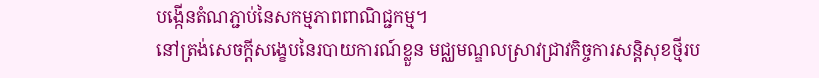បង្កើនតំណភ្ជាប់នៃសកម្មភាពពាណិជ្ជកម្ម។
នៅត្រង់សេចក្តីសង្ខេបនៃរបាយការណ៍ខ្លួន មជ្ឈមណ្ឌលស្រាវជ្រាវកិច្ចការសន្តិសុខថ្មីរប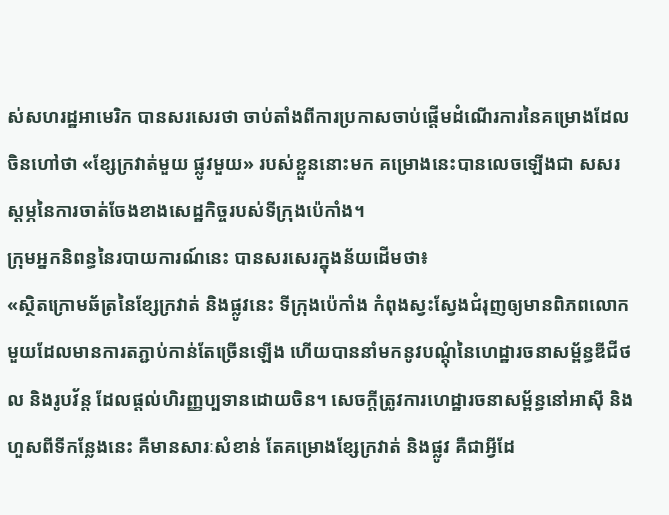ស់សហរដ្ឋអាមេរិក បានសរសេរថា ចាប់តាំងពីការប្រកាសចាប់ផ្តើមដំណើរការនៃគម្រោងដែលចិនហៅថា «ខ្សែក្រវាត់មួយ ផ្លូវមួយ» របស់ខ្លួននោះមក គម្រោងនេះបានលេចឡើងជា សសរស្តម្ភនៃការចាត់ចែងខាងសេដ្ឋកិច្ចរបស់ទីក្រុងប៉េកាំង។
ក្រុមអ្នកនិពន្ធនៃរបាយការណ៍នេះ បានសរសេរក្នុងន័យដើមថា៖
«ស្ថិតក្រោមឆ័ត្រនៃខ្សែក្រវាត់ និងផ្លូវនេះ ទីក្រុងប៉េកាំង កំពុងស្វះស្វែងជំរុញឲ្យមានពិភពលោកមួយដែលមានការតភ្ជាប់កាន់តែច្រើនឡើង ហើយបាននាំមកនូវបណ្តុំនៃហេដ្ឋារចនាសម្ព័ន្ធឌីជីថល និងរូបវ័ន្ត ដែលផ្តល់ហិរញ្ញប្បទានដោយចិន។ សេចក្តីត្រូវការហេដ្ឋារចនាសម្ព័ន្ធនៅអាស៊ី និងហួសពីទីកន្លែងនេះ គឺមានសារៈសំខាន់ តែគម្រោងខ្សែក្រវាត់ និងផ្លូវ គឺជាអ្វីដែ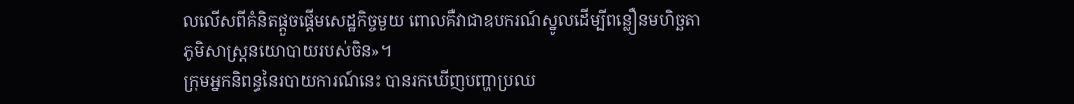លលើសពីគំនិតផ្តួចផ្តើមសេដ្ឋកិច្ចមួយ ពោលគឺវាជាឧបករណ៍ស្នូលដើម្បីពន្លឿនមហិច្ឆតាភូមិសាស្ត្រនយោបាយរបស់ចិន»។
ក្រុមអ្នកនិពន្ធនៃរបាយការណ៍នេះ បានរកឃើញបញ្ហាប្រឈ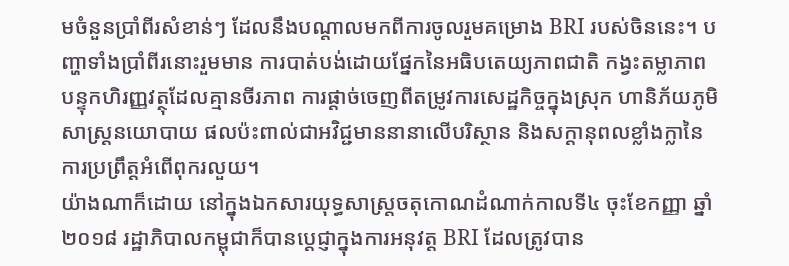មចំនួនប្រាំពីរសំខាន់ៗ ដែលនឹងបណ្តាលមកពីការចូលរួមគម្រោង BRI របស់ចិននេះ។ បញ្ហាទាំងប្រាំពីរនោះរួមមាន ការបាត់បង់ដោយផ្នែកនៃអធិបតេយ្យភាពជាតិ កង្វះតម្លាភាព បន្ទុកហិរញ្ញវត្ថុដែលគ្មានចីរភាព ការផ្តាច់ចេញពីតម្រូវការសេដ្ឋកិច្ចក្នុងស្រុក ហានិភ័យភូមិសាស្ត្រនយោបាយ ផលប៉ះពាល់ជាអវិជ្ជមាននានាលើបរិស្ថាន និងសក្តានុពលខ្លាំងក្លានៃការប្រព្រឹត្តអំពើពុករលួយ។
យ៉ាងណាក៏ដោយ នៅក្នុងឯកសារយុទ្ធសាស្រ្តចតុកោណដំណាក់កាលទី៤ ចុះខែកញ្ញា ឆ្នាំ២០១៨ រដ្ឋាភិបាលកម្ពុជាក៏បានប្តេជ្ញាក្នុងការអនុវត្ត BRI ដែលត្រូវបាន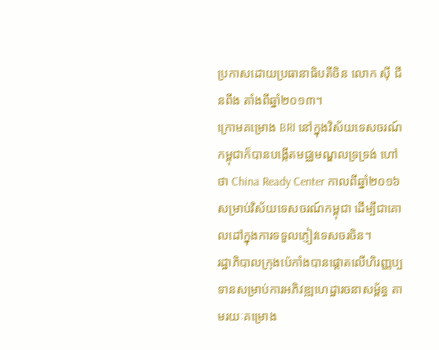ប្រកាសដោយប្រធានាធិបតីចិន លោក ស៊ី ជីនពីង តាំងពីឆ្នាំ២០១៣។
ក្រោមគម្រោង BRI នៅក្នុងវិស័យទេសចរណ៍ កម្ពុជាក៏បានបង្កើតមជ្ឈមណ្ឌលទ្រទ្រង់ ហៅថា China Ready Center កាលពីឆ្នាំ២០១៦ សម្រាប់វិស័យទេសចរណ៍កម្ពុជា ដើម្បីជាគោលដៅក្នុងការទទួលភ្ញៀវទេសចរចិន។
រដ្ឋាភិបាលក្រុងប៉េកាំងបានផ្ដោតលើហិរញ្ញប្បទានសម្រាប់ការអភិវឌ្ឍហេដ្ឋារចនាសម្ព័ន្ធ តាមរយៈគម្រោង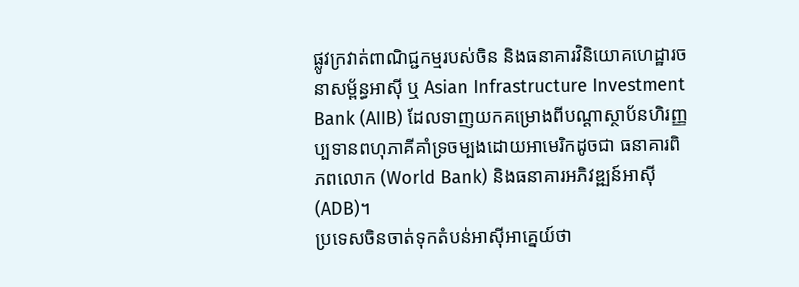ផ្លូវក្រវាត់ពាណិជ្ជកម្មរបស់ចិន និងធនាគារវិនិយោគហេដ្ឋារចនាសម្ព័ន្ធអាស៊ី ឬ Asian Infrastructure Investment Bank (AIIB) ដែលទាញយកគម្រោងពីបណ្ដាស្ថាប័នហិរញ្ញប្បទានពហុភាគីគាំទ្រចម្បងដោយអាមេរិកដូចជា ធនាគារពិភពលោក (World Bank) និងធនាគារអភិវឌ្ឍន៍អាស៊ី (ADB)។
ប្រទេសចិនចាត់ទុកតំបន់អាស៊ីអាគ្នេយ៍ថា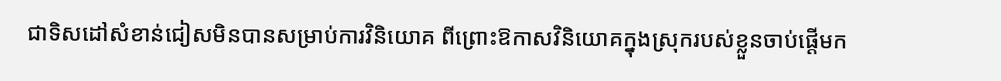ជាទិសដៅសំខាន់ជៀសមិនបានសម្រាប់ការវិនិយោគ ពីព្រោះឱកាសវិនិយោគក្នុងស្រុករបស់ខ្លួនចាប់ផ្ដើមក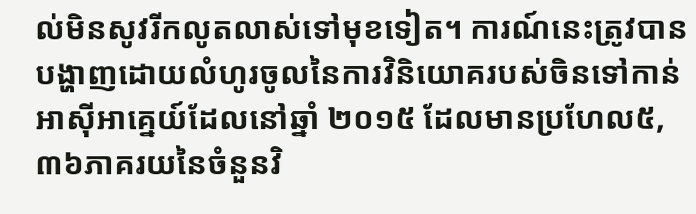ល់មិនសូវរីកលូតលាស់ទៅមុខទៀត។ ការណ៍នេះត្រូវបានបង្ហាញដោយលំហូរចូលនៃការវិនិយោគរបស់ចិនទៅកាន់អាស៊ីអាគ្នេយ៍ដែលនៅឆ្នាំ ២០១៥ ដែលមានប្រហែល៥,៣៦ភាគរយនៃចំនួនវិ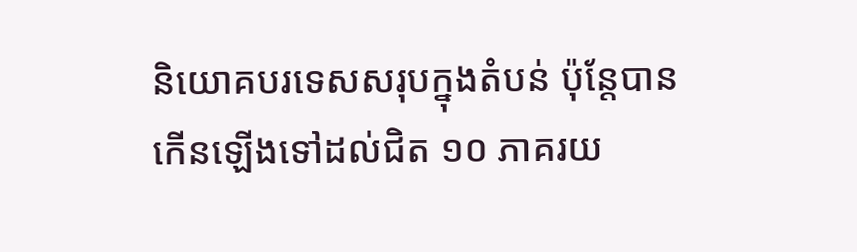និយោគបរទេសសរុបក្នុងតំបន់ ប៉ុន្តែបានកើនឡើងទៅដល់ជិត ១០ ភាគរយ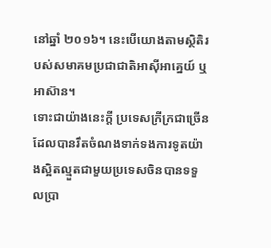នៅឆ្នាំ ២០១៦។ នេះបើយោងតាមស្ថិតិរបស់សមាគមប្រជាជាតិអាស៊ីអាគ្នេយ៍ ឬ អាស៊ាន។
ទោះជាយ៉ាងនេះក្តី ប្រទេសក្រីក្រជាច្រើនដែលបានរឹតចំណងទាក់ទងការទូតយ៉ាងស្អិតល្មួតជាមួយប្រទេសចិនបានទទួលប្រា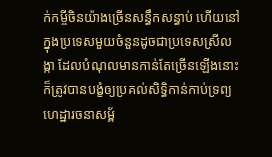ក់កម្ចីចិនយ៉ាងច្រើនសន្ធឹកសន្ធាប់ ហើយនៅក្នុងប្រទេសមួយចំនួនដូចជាប្រទេសស្រីលង្កា ដែលបំណុលមានកាន់តែច្រើនឡើងនោះ ក៏ត្រូវបានបង្ខំឲ្យប្រគល់សិទ្ធិកាន់កាប់ទ្រព្យហេដ្ឋារចនាសម្ព័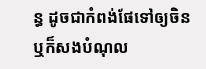ន្ធ ដូចជាកំពង់ផែទៅឲ្យចិន ឬក៏សងបំណុល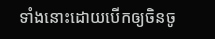ទាំងនោះដោយបើកឲ្យចិនចូ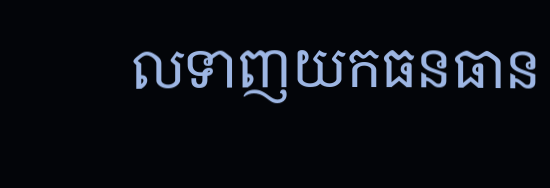លទាញយកធនធាន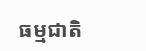ធម្មជាតិ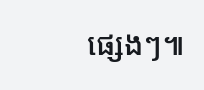ផ្សេងៗ៕